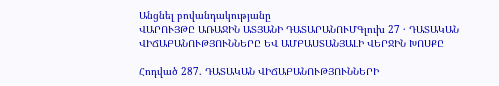Անցնել բովանդակությանը
ՎԱՐՈՒՅԹԸ ԱՌԱՋԻՆ ԱՏՅԱՆԻ ԴԱՏԱՐԱՆՈՒՄԳլուխ 27 · ԴԱՏԱԿԱՆ ՎԻՃԱԲԱՆՈՒԹՅՈՒՆՆԵՐԸ ԵՎ ԱՄԲԱՍՏԱՆՅԱԼԻ ՎԵՐՋԻՆ ԽՈՍՔԸ

Հոդված 287. ԴԱՏԱԿԱՆ ՎԻՃԱԲԱՆՈՒԹՅՈՒՆՆԵՐԻ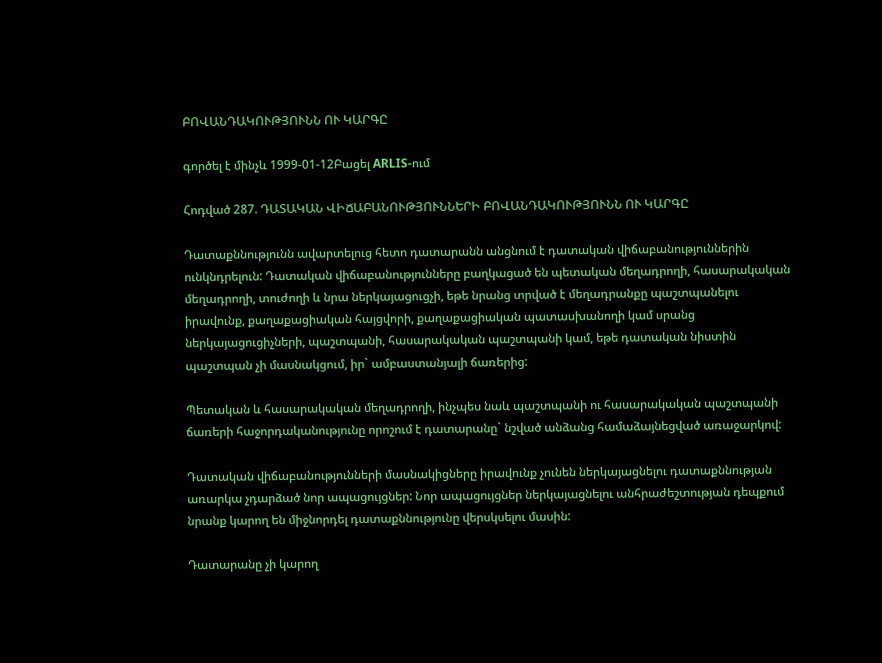ԲՈՎԱՆԴԱԿՈՒԹՅՈՒՆՆ ՈՒ ԿԱՐԳԸ

գործել է մինչև 1999-01-12Բացել ARLIS-ում

Հոդված 287. ԴԱՏԱԿԱՆ ՎԻՃԱԲԱՆՈՒԹՅՈՒՆՆԵՐԻ ԲՈՎԱՆԴԱԿՈՒԹՅՈՒՆՆ ՈՒ ԿԱՐԳԸ

Դատաքննությունն ավարտելուց հետո դատարանն անցնում է դատական վիճաբանություններին ունկնդրելուն: Դատական վիճաբանությունները բաղկացած են պետական մեղադրողի, հասարակական մեղադրողի, տուժողի և նրա ներկայացուցչի, եթե նրանց տրված է մեղադրանքը պաշտպանելու իրավունք, քաղաքացիական հայցվորի, քաղաքացիական պատասխանողի կամ սրանց ներկայացուցիչների, պաշտպանի, հասարակական պաշտպանի կամ, եթե դատական նիստին պաշտպան չի մասնակցում, իր` ամբաստանյալի ճառերից:

Պետական և հասարակական մեղադրողի, ինչպես նաև պաշտպանի ու հասարակական պաշտպանի ճառերի հաջորդականությունը որոշում է դատարանը` նշված անձանց համաձայնեցված առաջարկով:

Դատական վիճաբանությունների մասնակիցները իրավունք չունեն ներկայացնելու դատաքննության առարկա չդարձած նոր ապացույցներ: Նոր ապացույցներ ներկայացնելու անհրաժեշտության դեպքում նրանք կարող են միջնորդել դատաքննությունը վերսկսելու մասին:

Դատարանը չի կարող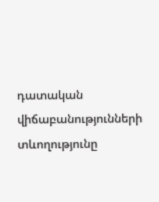դատական վիճաբանությունների տևողությունը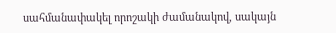սահմանափակել որոշակի ժամանակով, սակայն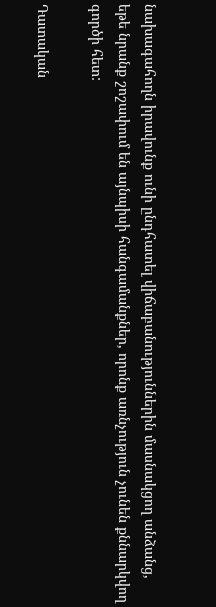նախագահողն իրավունք ունի ընդհատել վիճաբանություններին մասնակցող անձանց, եթե նրանք շոշափում են այնպիսի հանգամանքներ, որոնք առնչություն չունեն քննարկվող գործի հետ:

Դատական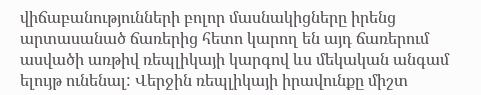վիճաբանությունների բոլոր մասնակիցները իրենց արտասանած ճառերից հետո կարող են այդ ճառերում ասվածի առթիվ ռեպլիկայի կարգով ևս մեկական անգամ ելույթ ունենալ: Վերջին ռեպլիկայի իրավունքը միշտ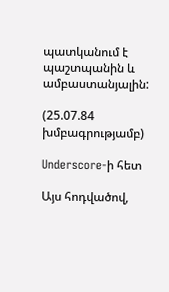պատկանում է պաշտպանին և ամբաստանյալին:

(25.07.84 խմբագրությամբ)

Underscore-ի հետ

Այս հոդվածով,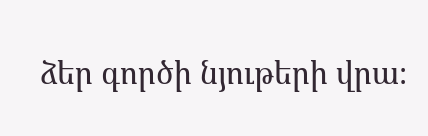ձեր գործի նյութերի վրա։